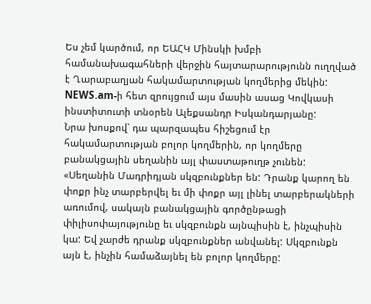Ես չեմ կարծում, որ ԵԱՀԿ Մինսկի խմբի համանախագահների վերջին հայտարարությունն ուղղված է Ղարաբաղյան հակամարտության կողմերից մեկին: NEWS.am-ի հետ զրույցում այս մասին ասաց Կովկասի ինստիտուտի տնօրեն Ալեքսանդր Իսկանդարյանը:
Նրա խոսքով՝ դա պարզապես հիշեցում էր հակամարտության բոլոր կողմերին, որ կողմերը բանակցային սեղանին այլ փաստաթուղթ չունեն:
«Սեղանին Մադրիդյան սկզբունքներ են: Դրանք կարող են փոքր ինչ տարբերվել եւ մի փոքր այլ լինել տարբերակների առումով, սակայն բանակցային գործընթացի փիլիսոփայությունը եւ սկզբունքն այնպիսին է, ինչպիսին կա: Եվ չարժե դրանք սկզբունքներ անվանել: Սկզբունքն այն է, ինչին համաձայնել են բոլոր կողմերը: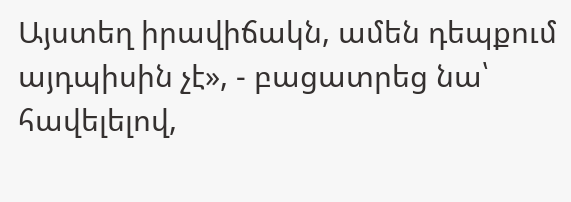Այստեղ իրավիճակն, ամեն դեպքում այդպիսին չէ», - բացատրեց նա՝ հավելելով,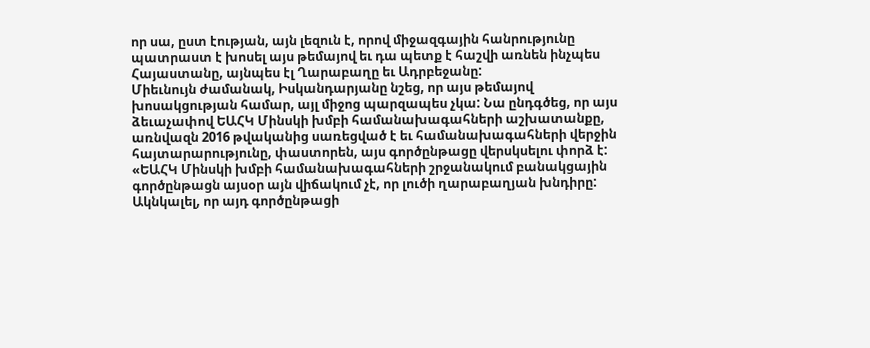որ սա, ըստ էության, այն լեզուն է, որով միջազգային հանրությունը պատրաստ է խոսել այս թեմայով եւ դա պետք է հաշվի առնեն ինչպես Հայաստանը, այնպես էլ Ղարաբաղը եւ Ադրբեջանը:
Միեւնույն ժամանակ, Իսկանդարյանը նշեց, որ այս թեմայով խոսակցության համար, այլ միջոց պարզապես չկա: Նա ընդգծեց, որ այս ձեւաչափով ԵԱՀԿ Մինսկի խմբի համանախագահների աշխատանքը, առնվազն 2016 թվականից սառեցված է եւ համանախագահների վերջին հայտարարությունը, փաստորեն, այս գործընթացը վերսկսելու փորձ է:
«ԵԱՀԿ Մինսկի խմբի համանախագահների շրջանակում բանակցային գործընթացն այսօր այն վիճակում չէ, որ լուծի ղարաբաղյան խնդիրը: Ակնկալել, որ այդ գործընթացի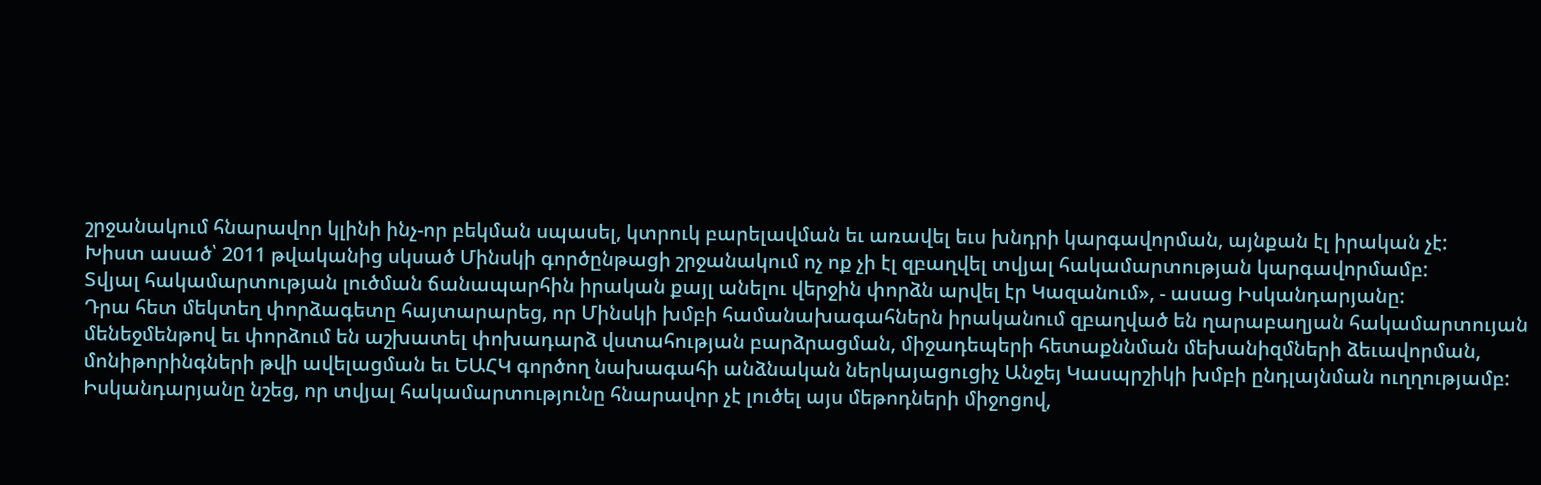շրջանակում հնարավոր կլինի ինչ-որ բեկման սպասել, կտրուկ բարելավման եւ առավել եւս խնդրի կարգավորման, այնքան էլ իրական չէ:
Խիստ ասած՝ 2011 թվականից սկսած Մինսկի գործընթացի շրջանակում ոչ ոք չի էլ զբաղվել տվյալ հակամարտության կարգավորմամբ:
Տվյալ հակամարտության լուծման ճանապարհին իրական քայլ անելու վերջին փորձն արվել էր Կազանում», - ասաց Իսկանդարյանը:
Դրա հետ մեկտեղ փորձագետը հայտարարեց, որ Մինսկի խմբի համանախագահներն իրականում զբաղված են ղարաբաղյան հակամարտույան մենեջմենթով եւ փորձում են աշխատել փոխադարձ վստահության բարձրացման, միջադեպերի հետաքննման մեխանիզմների ձեւավորման, մոնիթորինգների թվի ավելացման եւ ԵԱՀԿ գործող նախագահի անձնական ներկայացուցիչ Անջեյ Կասպրշիկի խմբի ընդլայնման ուղղությամբ:
Իսկանդարյանը նշեց, որ տվյալ հակամարտությունը հնարավոր չէ լուծել այս մեթոդների միջոցով,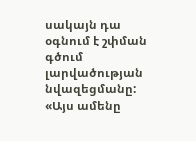սակայն դա օգնում է շփման գծում լարվածության նվազեցմանը: «Այս ամենը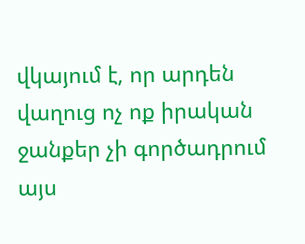վկայում է, որ արդեն վաղուց ոչ ոք իրական ջանքեր չի գործադրում այս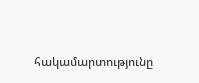հակամարտությունը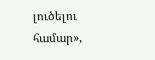լուծելու համար»,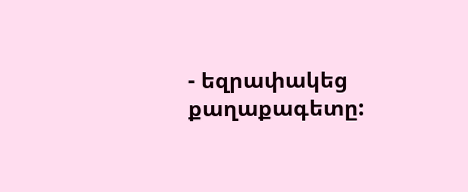- եզրափակեց քաղաքագետը: